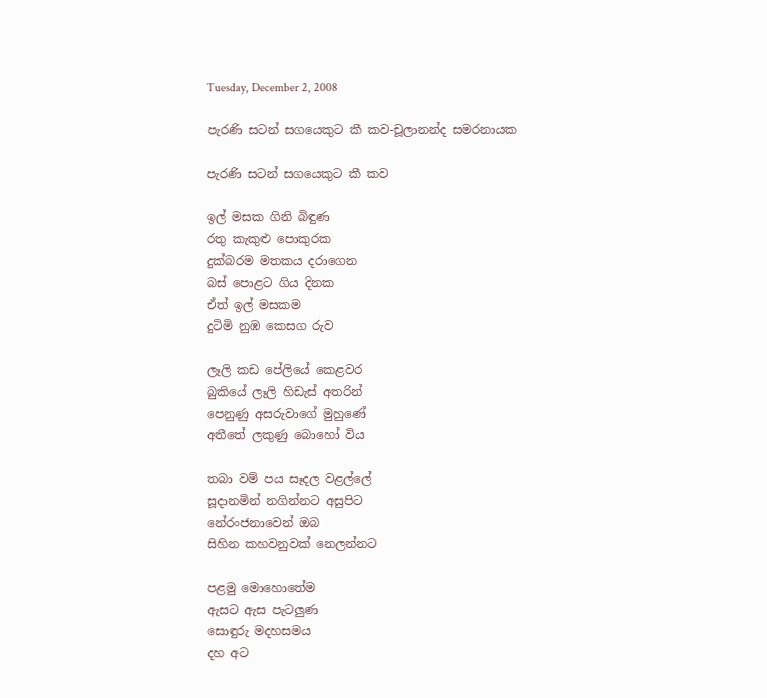Tuesday, December 2, 2008

පැරණි සටන් සගයෙකුට කී කව-චූලානන්ද සමරනායක

පැරණි සටන් සගයෙකුට කී කව

ඉල් මසක ගිනි බිඳුණ
රතු කැකුළු පොකුරක
දුක්බරම මතකය දරාගෙන
බස් පොළට ගිය දිනක
ඒත් ඉල් මසකම
දුටිමි නුඹ කෙසග රුව

ලෑලි කඩ පේලියේ කෙළවර
බුකියේ ලෑලි හිඩැස් අතරින්
පෙනුණු අසරුවාගේ මුහුණේ
අතීතේ ලකුණු බොහෝ විය

තබා වම් පය සෑදල වළල්ලේ
සූදානමින් නගින්නට අසුපිට
නේරංජනාවෙන් ඔබ
සිහින කහවනුවක් නෙලන්නට

පළමු මොහොතේම
ඇසට ඇස පැටලුණ
සොඳුරු මදහසමය
දහ අට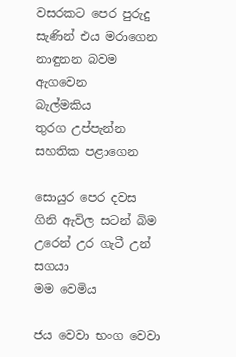වසරකට පෙර පුරුදු
සැණින් එය මරාගෙන
නාඳුනන බවම ඇගවෙන
බැල්මකිය
තුරග උප්පැන්න සහතික පළාගෙන

සොයුර පෙර දවස
ගිනි ඇවිල සටන් බිම
උරෙන් උර ගැටී උන් සගයා
මම වෙමිය

ජය වෙවා භංග වෙවා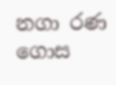නගා රණ ගොස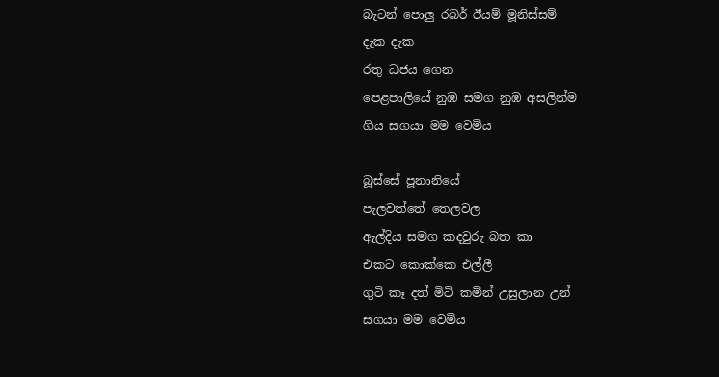බැටන් පොලු රබර් ඊයම් මූනිස්සම්
දැක දැක
රතු ධජය ගෙන
පෙළපාලියේ නුඹ සමග නුඹ අසලින්ම
ගිය සගයා මම වෙමිය

බූස්සේ පූනානියේ
පැලවත්තේ තෙලවල
ඇල්දිය සමග කදවුරු බත කා
එකට කොක්කෙ එල්ලී
ගුටි කෑ දත් මිටි කමින් උසුලාන උන්
සගයා මම වෙමිය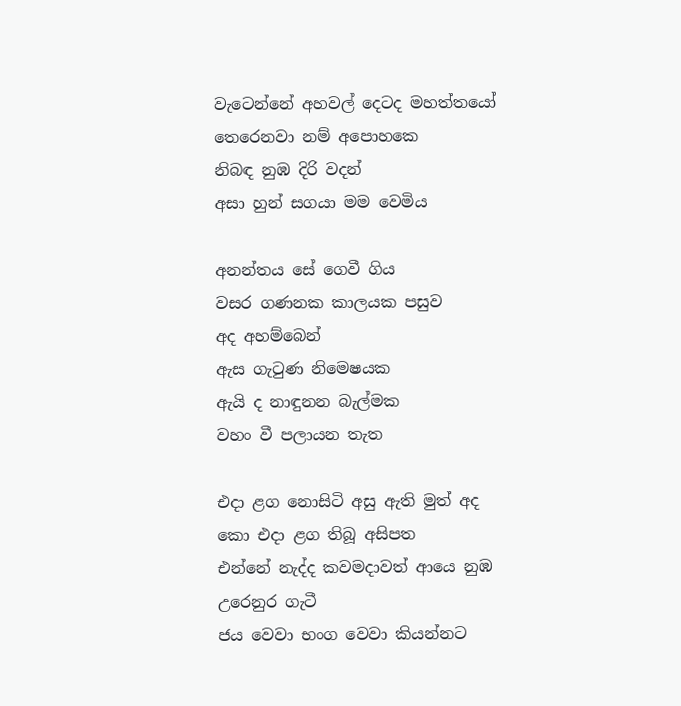වැටෙන්නේ අහවල් දෙටද මහත්තයෝ
තෙරෙනවා නම් අපොහකෙ
නිබඳ නුඹ දිරි වදන්
අසා හුන් සගයා මම වෙමිය

අනන්තය සේ ගෙවී ගිය
වසර ගණනක කාලයක පසුව
අද අහම්බෙන්
ඇස ගැටුණ නිමෙෂයක
ඇයි ද නාඳුනන බැල්මක
වහං වී පලායන තැත

එදා ළග නොසිටි අසු ඇති මුත් අද
කො එදා ළග තිබූ අසිපත
එන්නේ නැද්ද කවමදාවත් ආයෙ නුඹ
උරෙනුර ගැටී
ජය වෙවා භංග වෙවා කියන්නට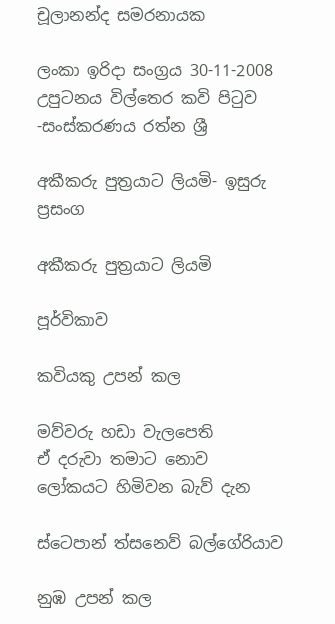චූලානන්ද සමරනායක

ලංකා ඉරිදා සංග්‍රය 30-11-2008 උපුටනය විල්තෙර කවි පිටුව -සංස්කරණය රත්න ශ්‍රී

අකීකරු පුත්‍රයාට ලියමි- ඉසුරු ප්‍රසංග

අකීකරු පුත්‍රයාට ලියමි

පූර්විකාව

කවියකු උපන් කල

මව්වරු හඩා වැලපෙති
ඒ දරුවා තමාට නොව
ලෝකයට හිමිවන බැව් දැන

ස්ටෙපාන් ත්සනෙව් බල්ගේරියාව

නුඹ උපන් කල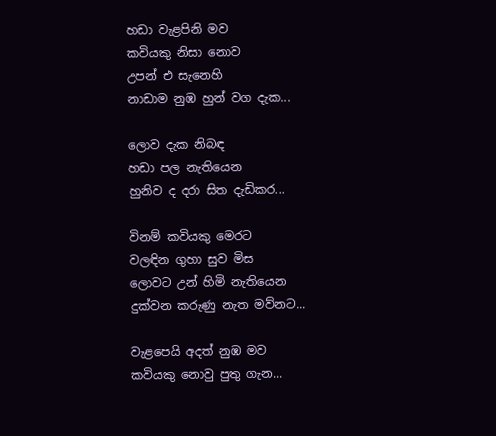හඩා වැළපිනි මව
කවියකු නිසා නොව
උපන් එ සැනෙහි
නාඩාම නුඹ හුන් වග දැක...

ලොව දැක නිබඳ
හඩා පල නැතියෙන
හුනිව ද දරා සිත දැඩිකර...

විනම් කවියකු මෙරට
වලඳින ගුහා සුව මිස
ලොවට උන් හිමි නැතියෙන
දුක්වන කරුණු නැත මව්නට...

වැළපෙයි අදත් නුඹ මව
කවියකු නොවු පුතු ගැන...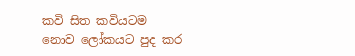කවි සිත කවියටම
නොව ලෝකයට පුද කර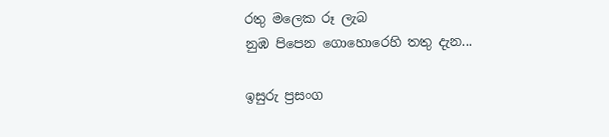රතු මලෙක රූ ලැබ
නුඹ පිපෙන ගොහොරෙහි තතු දැන...

ඉසුරු ප්‍රසංග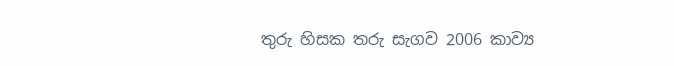තුරු හිසක තරු සැගව 2006 කාව්‍ය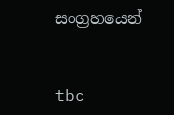සංග්‍රහයෙන්


tbc